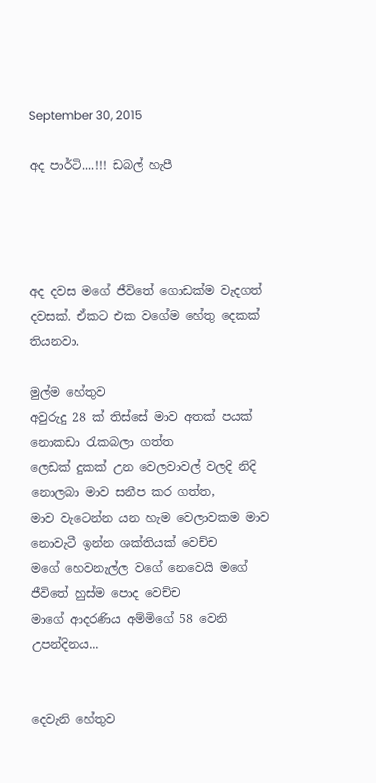September 30, 2015

අද පාර්ටි....!!! ඩබල් හැපී




අද දවස මගේ ජීවිතේ ගොඩක්ම වැදගත් දවසක්. ඒකට එක වගේම හේතු දෙකක් තියනවා.

මුල්ම හේතුව
අවුරුදු 28 ක් තිස්සේ මාව අතක් පයක් නොකඩා රැකබලා ගත්ත
ලෙඩක් දුකක් උන වෙලවාවල් වලදි නිදි නොලබා මාව සනීප කර ගත්ත,
මාව වැටෙන්න යන හැම වෙලාවකම මාව නොවැටී ඉන්න ශක්තියක් වෙච්ච
මගේ හෙවනැල්ල වගේ නෙවෙයි මගේ ජීවිතේ හුස්ම පොද වෙච්ච
මාගේ ආදරණිය අම්මිගේ 58 වෙනි උපන්දිනය...


දෙවැනි හේතුව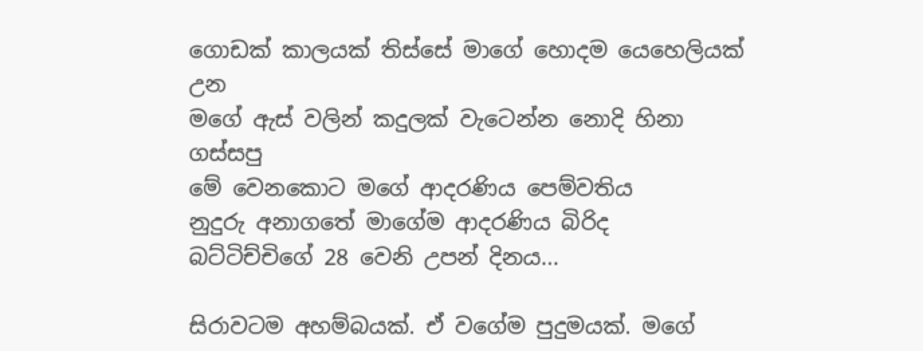ගොඩක් කාලයක් තිස්සේ මාගේ හොදම යෙහෙලියක් උන
මගේ ඇස් වලින් කදුලක් වැටෙන්න නොදි හිනා ගස්සපු
මේ වෙනකොට මගේ ආදරණිය පෙම්වතිය
නුදුරු අනාගතේ මාගේම ආදරණිය බිරිද
බට්ටිච්චිගේ 28 වෙනි උපන් දිනය...

සිරාවටම අහම්බයක්. ඒ වගේම පුදුමයක්. මගේ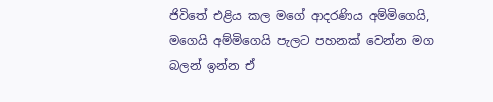ජිවිතේ එළිය කල මගේ ආදරණිය අම්මිගෙයි, මගෙයි අම්මිගෙයි පැලට පහනක් වෙන්න මග බලන් ඉන්න ඒ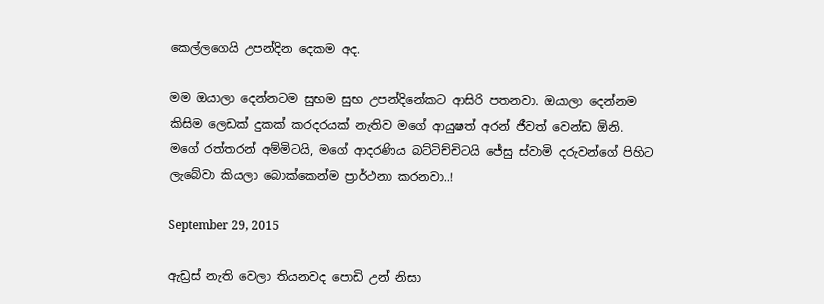කෙල්ලගෙයි උපන්දින දෙකම අද.

මම ඔයාලා දෙන්නටම සුභම සුභ උපන්දිනේකට ආසිරි පතනවා. ඔයාලා දෙන්නම කිසිම ලෙඩක් දුකක් කරදරයක් නැතිව මගේ ආයුෂත් අරන් ජීවත් වෙන්ඩ ඕනි.
මගේ රත්තරන් අම්මිටයි, මගේ ආදරණිය බට්ටිච්චිටයි ජේසු ස්වාමි දරුවන්ගේ පිහිට ලැබේවා කියලා බොක්කෙන්ම ප්‍රාර්ථනා කරනවා..!

September 29, 2015

ඇඩ්‍රස් නැති වෙලා තියනවද පොඩි උන් නිසා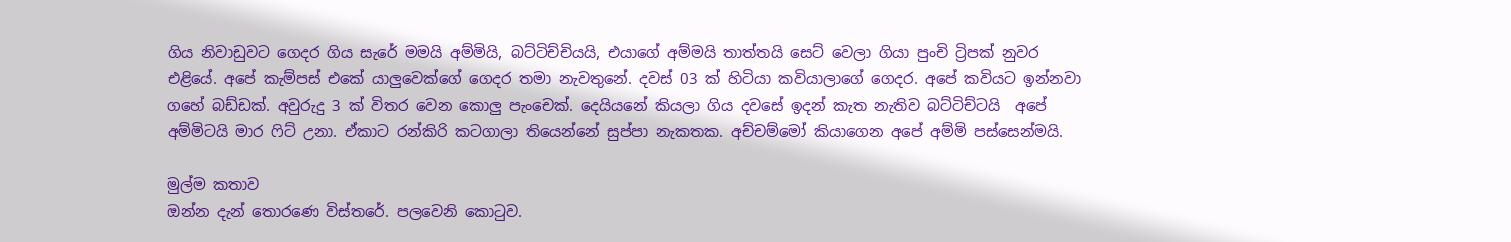ගිය නිවාඩුවට ගෙදර ගිය සැරේ මමයි අම්මියි, බට්ටිච්චියයි, එයාගේ අම්මයි තාත්තයි සෙට් වෙලා ගියා පුංචි ට්‍රිපක් නුවර එළියේ. අපේ කැම්පස් එකේ යාලුවෙක්ගේ ගෙදර තමා නැවතුනේ. දවස් 03 ක් හිටියා කවියාලාගේ ගෙදර. අපේ කවියට ඉන්නවා ගහේ බඩ්ඩක්. අවුරුදු 3 ක් විතර වෙන කොලු පැංචෙක්. දෙයියනේ කියලා ගිය දවසේ ඉදන් කැත නැතිව බට්ටිච්ටයි  අපේ අම්මිටයි මාර ෆිට් උනා. ඒකාට රන්කිරි කටගාලා තියෙන්නේ සුප්පා නැකතක. අච්චම්මෝ කියාගෙන අපේ අම්මි පස්සෙන්මයි.

මුල්ම කතාව
ඔන්න දැන් තොරණෙ විස්තරේ. පලවෙනි කොටුව.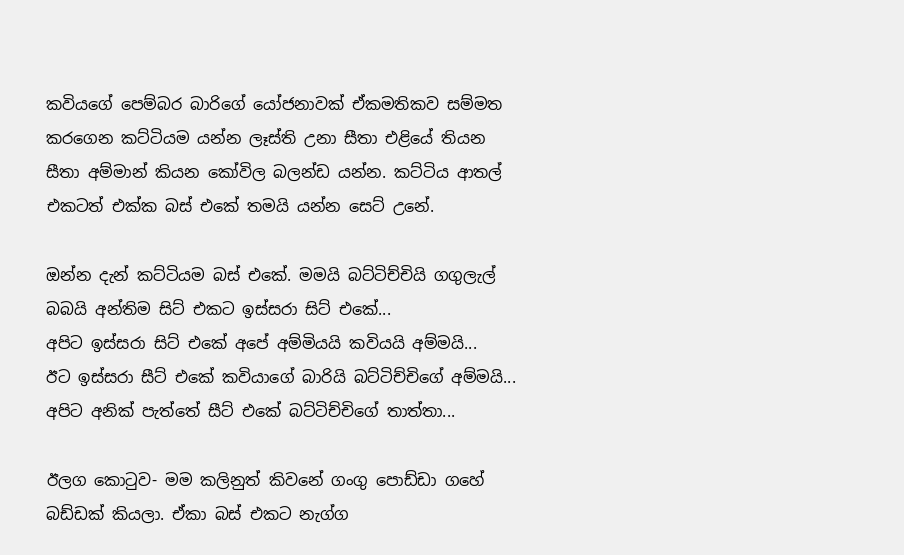කවියගේ පෙම්බර බාරිගේ යෝජනාවක් ඒකමතිකව සම්මත කරගෙන කට්ටියම යන්න ලෑස්ති උනා සීතා එළියේ තියන සීතා අම්මාන් කියන කෝවිල බලන්ඩ යන්න. කට්ටිය ආතල් එකටත් එක්ක බස් එකේ තමයි යන්න සෙට් උනේ.

ඔන්න දැන් කට්ටියම බස් එකේ. මමයි බට්ටිච්චියි ගගුලැල් බබයි අන්තිම සිට් එකට ඉස්සරා සිට් එකේ...
අපිට ඉස්සරා සිට් එකේ අපේ අම්මියයි කවියයි අම්මයි...
ඊට ඉස්සරා සීට් එකේ කවියාගේ බාරියි බට්ටිච්චිගේ අම්මයි...
අපිට අනික් පැත්තේ සීට් එකේ බට්ටිච්චිගේ තාත්තා...

ඊලග කොටුව- මම කලිනුත් කිවනේ ගංගු පොඩ්ඩා ගහේ බඩ්ඩක් කියලා. ඒකා බස් එකට නැග්ග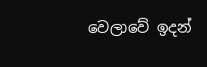වෙලාවේ ඉදන්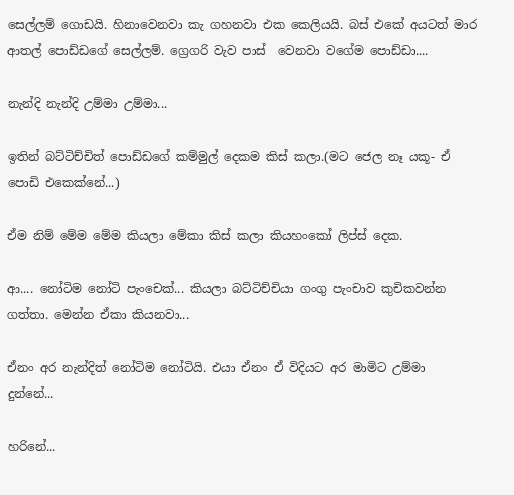සෙල්ලම් ගොඩයි. හිනාවෙනවා කැ ගහනවා එක කෙලියයි. බස් එකේ අයටත් මාර ආතල් පොඩ්ඩගේ සෙල්ලම්. ග්‍රෙගරි වැව පාස්  වෙනවා වගේම පොඩ්ඩා....

නැන්දි නැන්දි උම්මා උම්මා...

ඉතින් බට්ටිච්චිත් පොඩ්ඩගේ කම්මුල් දෙකම කිස් කලා.(මට ජෙල නෑ යකූ- ඒ පොඩි එකෙක්නේ...)

ඒම නිම් මේම මේම කියලා මේකා කිස් කලා කියහංකෝ ලිප්ස් දෙක.

ආ.... නෝටිම නෝටි පැංචෙක්... කියලා බට්ටිච්චියා ගංගු පැංචාව කුචිකවන්න ගත්තා. මෙන්න ඒකා කියනවා...

ඒනං අර නැන්දිත් නෝටිම නෝටියි. එයා ඒනං ඒ විදියට අර මාමිට උම්මා දුන්නේ...

හරිනේ...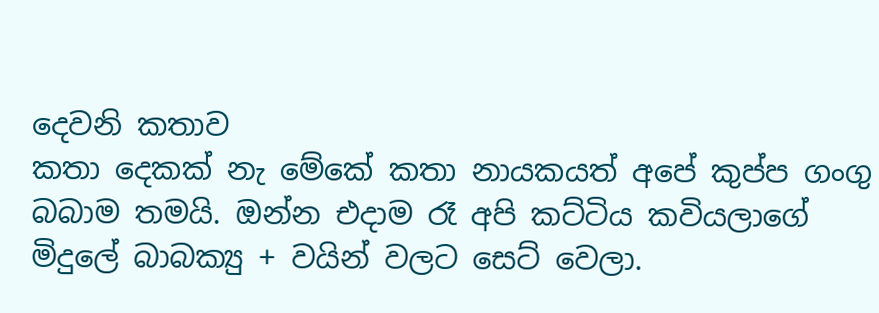දෙවනි කතාව
කතා දෙකක් නැ මේකේ කතා නායකයත් අපේ කුප්ප ගංගු බබාම තමයි. ඔන්න එදාම රෑ අපි කට්ටිය කවියලාගේ මිදුලේ බාබක්‍යු + වයින් වලට සෙට් වෙලා.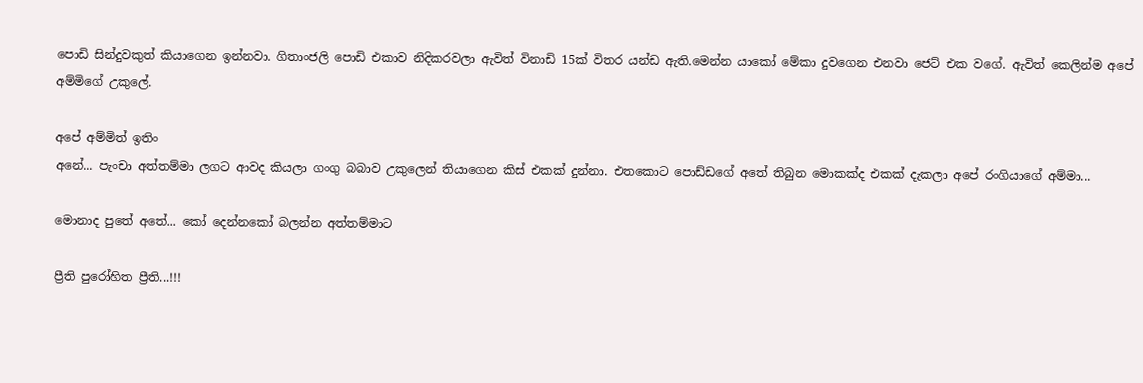පොඩි සින්දුවකුත් කියාගෙන ඉන්නවා. ගිතාංජලි පොඩි එකාව නිදිකරවලා ඇවිත් විනාඩි 15ක් විතර යන්ඩ ඇති.මෙන්න යාකෝ මේකා දුවගෙන එනවා ජෙට් එක වගේ. ඇවිත් කෙලින්ම අපේ අම්මිගේ උකුලේ.

අපේ අම්මිත් ඉතිං
අනේ... පැංචා අත්තම්මා ලගට ආවද කියලා ගංගු බබාව උකුලෙන් තියාගෙන කිස් එකක් දුන්නා. එතකොට පොඩ්ඩගේ අතේ තිබුන මොකක්ද එකක් දැකලා අපේ රංගියාගේ අම්මා...

මොනාද පුතේ අතේ... කෝ දෙන්නකෝ බලන්න අත්තම්මාට

ප්‍රීති පුරෝහිත ප්‍රීති...!!!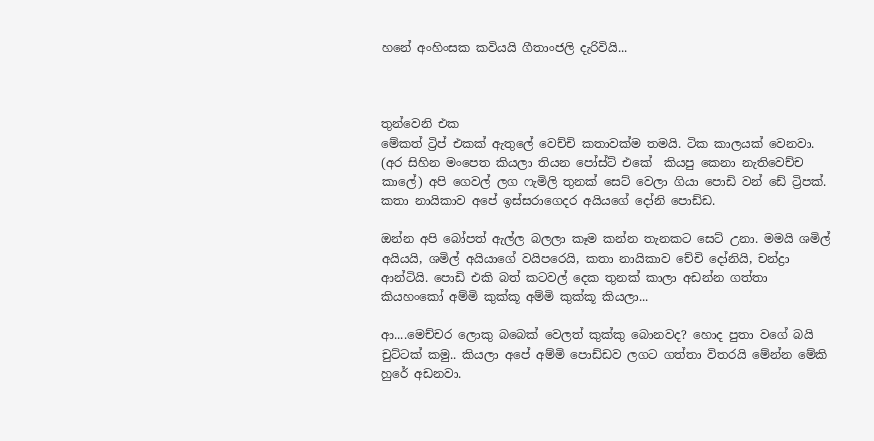හනේ අංහිංසක කවියයි ගීතාංජලි දැරිවියි...



තුන්වෙනි එක
මේකත් ට්‍රිප් එකක් ඇතුලේ වෙච්චි කතාවක්ම තමයි. ටික කාලයක් වෙනවා. (අර සිහින මංපෙත කියලා තියන පෝස්ට් එකේ  කියපු කෙනා නැතිවෙච්ච කාලේ) අපි ගෙවල් ලග ෆැමිලි තුනක් සෙට් වෙලා ගියා පොඩි වන් ඩේ ට්‍රිපක්. කතා නායිකාව අපේ ඉස්සරාගෙදර අයියගේ දෝනි පොඩ්ඩ.

ඔන්න අපි බෝපත් ඇල්ල බලලා කෑම කන්න තැනකට සෙට් උනා. මමයි ශමිල් අයියයි, ශමිල් අයියාගේ වයිපරෙයි, කතා නායිකාව චේචි දෝනියි, චන්ද්‍රා ආන්ටියි. පොඩි එකි බත් කටවල් දෙක තුනක් කාලා අඩන්න ගත්තා කියහංකෝ අම්මි කුක්කූ අම්මි කුක්කූ කියලා...

ආ....මෙච්චර ලොකු බබෙක් වෙලත් කුක්කු බොනවද? හොද පුතා වගේ බයි චුට්ටක් කමු.. කියලා අපේ අම්මි පොඩ්ඩව ලගට ගත්තා විතරයි මේන්න මේකි හුරේ අඩනවා.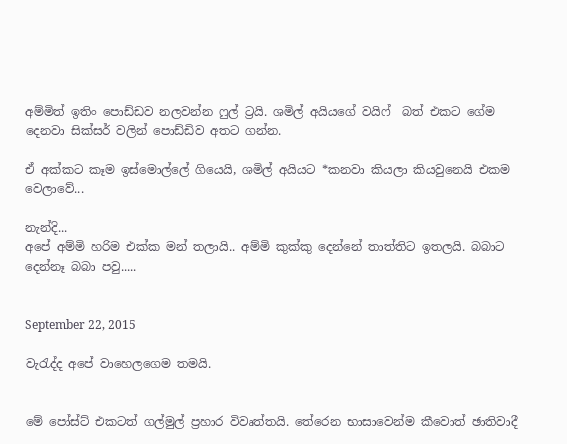අම්මිත් ඉතිං පොඩ්ඩව නලවන්න ෆුල් ට්‍රයි. ශමිල් අයියගේ වයිෆ්  බත් එකට ගේම දෙනවා සික්සර් වලින් පොඩ්ඩිව අතට ගන්න.

ඒ අක්කට කෑම ඉස්මොල්ලේ ගියෙයි, ශමිල් අයියට *කනවා කියලා කියවුනෙයි එකම වෙලාවේ...

නැන්දි...
අපේ අම්මි හරිම එක්ක මන් තලායි.. අම්මි කුක්කු දෙන්නේ තාත්තිට ඉතලයි. බබාට දෙන්නෑ බබා පවු.....


September 22, 2015

වැරැද්ද අපේ වාහෙලගෙම තමයි.


මේ පෝස්ට් එකටත් ගල්මුල් ප්‍රහාර විවෘත්තයි. තේරෙන භාසාවෙන්ම කීවොත් ඡාතිවාදී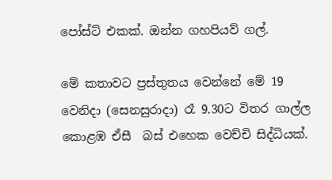පෝස්ට් එකක්. ඔන්න ගහපියව් ගල්.

මේ කතාවට ප්‍රස්තුතය වෙන්නේ මේ 19 වෙනිදා (සෙනසුරාදා) රෑ 9.30ට විතර ගාල්ල කොළඹ ඒසී  බස් එහෙක වෙච්චි සිද්ධියක්.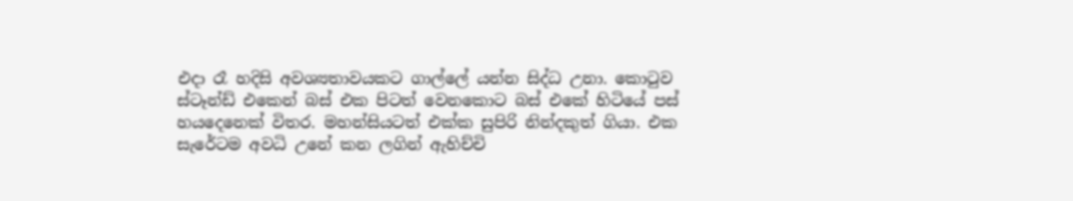එදා රෑ හදිසි අවශ්‍යතාවයකට ගාල්ලේ යන්න සිද්ධ උනා. කොටුව ස්ටෑන්ඩ් එකෙන් බස් එක පිටත් වෙනකොට බස් එකේ හිටියේ පස් හයදෙනෙක් විතර. මහන්සියටත් එක්ක සුපිරි නින්දකුත් ගියා. එක සැරේටම අවධි උනේ කන ලගින් ඇහිච්චි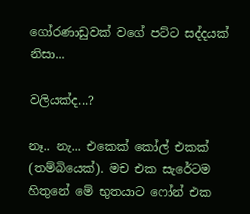ගෝරණාඩුවක් වගේ පට්ට සද්දයක් නිසා...

වලියක්ද...?

නෑ.. නැ... එකෙක් කෝල් එකක් (තම්බියෙක්). මච එක සැරේටම හිතුනේ මේ භුතයාට ෆෝන් එක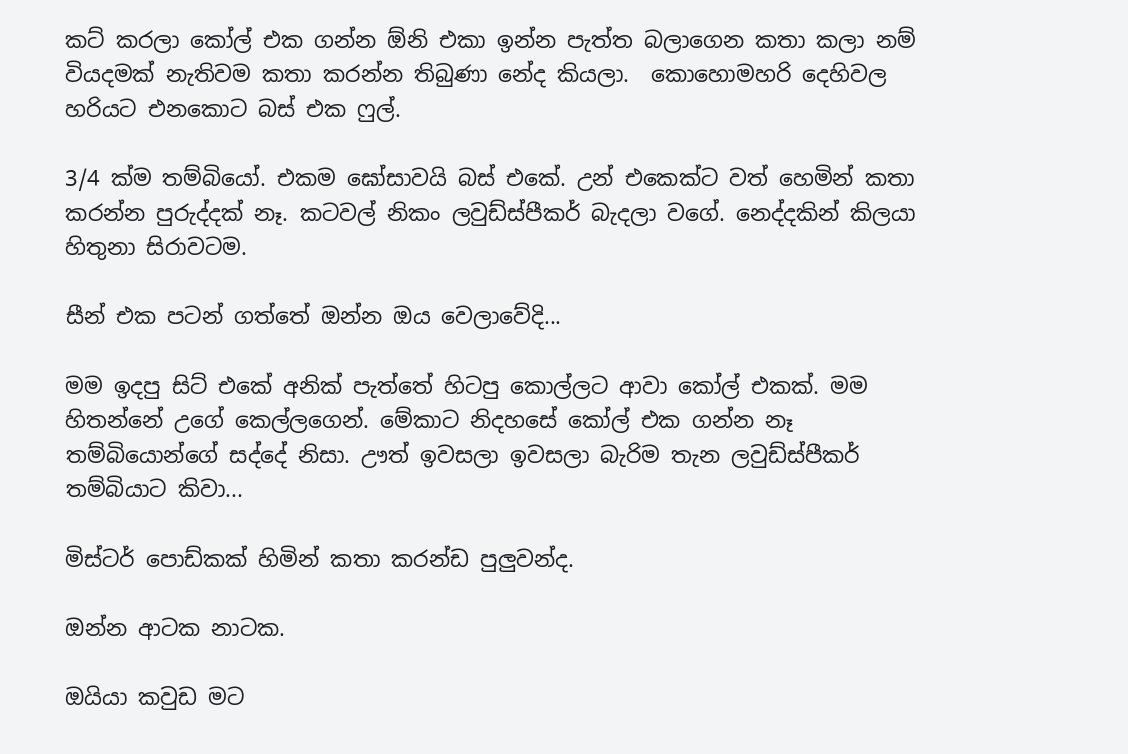කට් කරලා කෝල් එක ගන්න ඕනි එකා ඉන්න පැත්ත බලාගෙන කතා කලා නම් වියදමක් නැතිවම කතා කරන්න තිබුණා නේද කියලා.  කොහොමහරි දෙහිවල හරියට එනකොට බස් එක ෆුල්.

3/4 ක්ම තම්බියෝ. එකම ඝෝසාවයි බස් එකේ. උන් එකෙක්ට වත් හෙමින් කතා කරන්න පුරුද්දක් නෑ. කටවල් නිකං ලවුඩ්ස්පීකර් බැදලා වගේ. නෙද්දකින් කිලයා හිතුනා සිරාවටම.

සීන් එක පටන් ගත්තේ ඔන්න ඔය වෙලාවේදි...

මම ඉදපු සිට් එකේ අනික් පැත්තේ හිටපු කොල්ලට ආවා කෝල් එකක්. මම හිතන්නේ උගේ කෙල්ලගෙන්. මේකාට නිදහසේ කෝල් එක ගන්න නෑ තම්බියොන්ගේ සද්දේ නිසා. ඌත් ඉවසලා ඉවසලා බැරිම තැන ලවුඩ්ස්පීකර් තම්බියාට කිවා...

මිස්ටර් පොඩ්කක් හිමින් කතා කරන්ඩ පුලුවන්ද.

ඔන්න ආටක නාටක.

ඔයියා කවුඩ මට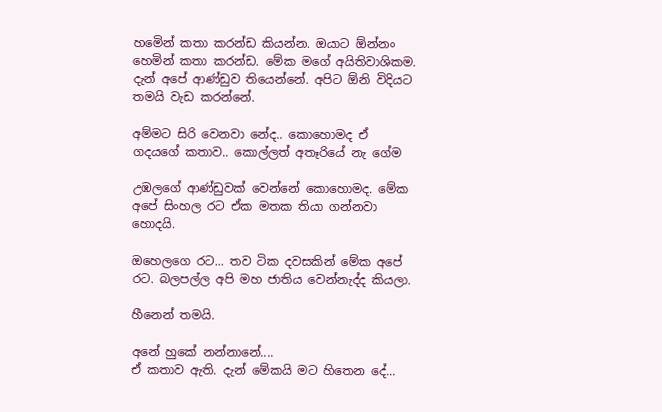හමෙින් කතා කරන්ඩ කියන්න. ඔයාට ඕන්නං හෙමින් කතා කරන්ඩ. මේක මගේ අයිතිවාශිකම. දැන් අපේ ආණ්ඩුව තියෙන්නේ. අපිට ඕනි විදියට තමයි වැඩ කරන්නේ.

අම්මට සිරි වෙනවා නේද.. කොහොමද ඒ ගදයගේ කතාව.. කොල්ලත් අතෑරියේ නැ ගේම

උඹලගේ ආණ්ඩුවක් වෙන්නේ කොහොමද. මේක අපේ සිංහල රට ඒක මතක තියා ගන්නවා හොදයි.

ඔහෙලගෙ රට... තව ටික දවසකින් මේක අපේ රට. බලපල්ල අපි මහ ජාතිය වෙන්නැද්ද කියලා.

හීනෙන් තමයි.

අනේ හුකේ නන්නානේ....
ඒ කතාව ඇති. දැන් මේකයි මට හිතෙන දේ...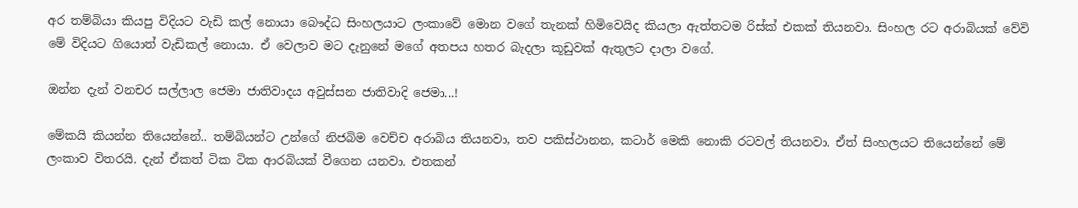අර තම්බියා කියපු විදියට වැඩි කල් නොයා බෞද්ධ සිංහලයාට ලංකාවේ මොන වගේ තැනක් හිමිවෙයිද කියලා ඇත්තටම රිස්ක් එකක් තියනවා. සිංහල රට අරාබියක් වේවි මේ විදියට ගියොත් වැඩිකල් නොයා. ඒ වෙලාව මට දැනුනේ මගේ අතපය හතර බැදලා කූඩුවක් ඇතුලට දාලා වගේ.

ඔන්න දැන් වනචර සල්ලාල ජෙමා ජාතිවාදය අවුස්සන ජාතිවාදි ජෙමා...!

මේකයි කියන්න තියෙන්නේ.. තම්බියන්ට උන්ගේ නිජබිම වෙච්ච අරාබිය තියනවා, තව පකිස්ථානන, කටාර් මෙකි නොකි රටවල් තියනවා. ඒත් සිංහලයට තියෙන්නේ මේ ලංකාව විතරයි. දැන් ඒකත් ටික ටික ආරබියක් වීගෙන යනවා. එතකන්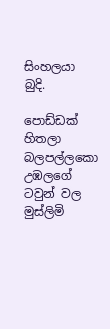සිංහලයා බුදි.

පොඩ්ඩක් හිතලා බලපල්ලකො උඹලගේ ටවුන් වල මුස්ලිමි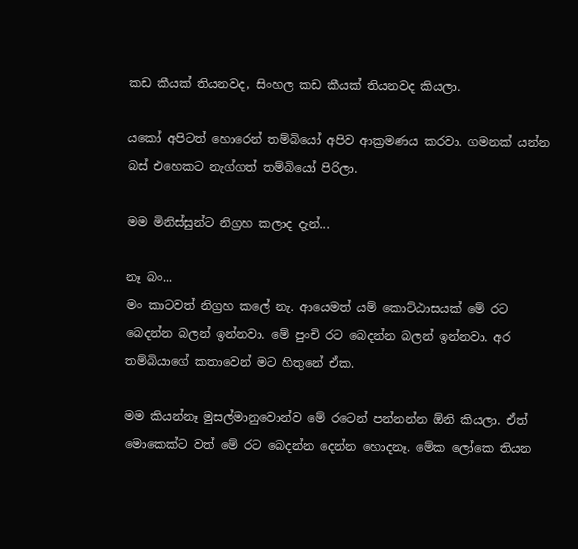කඩ කීයක් තියනවද, සිංහල කඩ කීයක් තියනවද කියලා.

යකෝ අපිටත් හොරෙන් තම්බියෝ අපිව ආක්‍රමණය කරවා. ගමනක් යන්න බස් එහෙකට නැග්ගත් තම්බියෝ පිරිලා.

මම මිනිස්සුන්ට නිග්‍රහ කලාද දැන්...

නෑ බං...
මං කාටවත් නිග්‍රහ කලේ නැ. ආයෙමත් යම් කොට්ඨාසයක් මේ රට බෙදන්න බලන් ඉන්නවා. මේ පුංචි රට බෙදන්න බලන් ඉන්නවා. අර තම්බියාගේ කතාවෙන් මට හිතුනේ ඒක.

මම කියන්නෑ මුසල්මානුවොන්ව මේ රටෙන් පන්නන්න ඕනි කියලා. ඒත් මොකෙක්ට වත් මේ රට බෙදන්න දෙන්න හොදනෑ. මේක ලෝකෙ තියන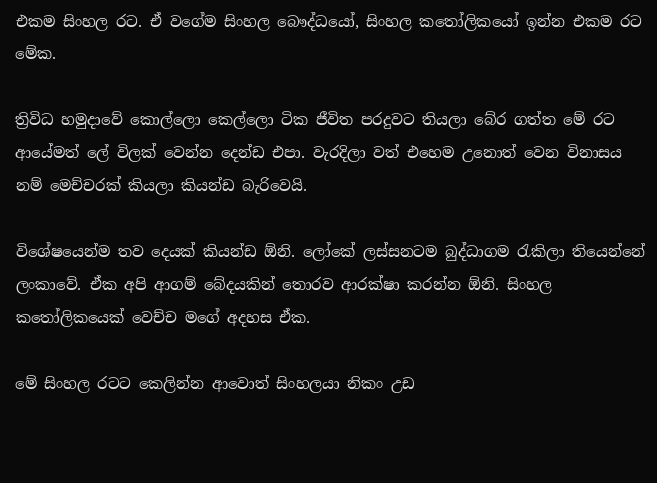එකම සිංහල රට. ඒ වගේම සිංහල බෞද්ධයෝ, සිංහල කතෝලිකයෝ ඉන්න එකම රට මේක.

ත්‍රිවිධ හමුදාවේ කොල්ලො කෙල්ලො ටික ජීවිත පරදුවට තියලා බේර ගත්ත මේ රට ආයේමත් ලේ විලක් වෙන්න දෙන්ඩ එපා. වැරදිලා වත් එහෙම උනොත් වෙන විනාසය නම් මෙච්චරක් කියලා කියන්ඩ බැරිවෙයි.

විශේෂයෙන්ම තව දෙයක් කියන්ඩ ඕනි. ලෝකේ ලස්සනටම බුද්ධාගම රැකිලා තියෙන්නේ ලංකාවේ. ඒක අපි ආගම් බේදයකින් තොරව ආරක්ෂා කරන්න ඕනි. සිංහල කතෝලිකයෙක් වෙච්ච මගේ අදහස ඒක.

මේ සිංහල රටට කෙලින්න ආවොත් සිංහලයා නිකං උඩ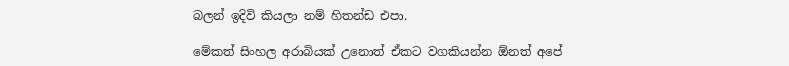බලන් ඉදිවි කියලා නම් හිතන්ඩ එපා.

මේකත් සිංහල අරාබියක් උනොත් ඒකට වගකියන්න ඕනත් අපේ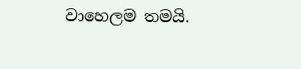වාහෙලම තමයි.